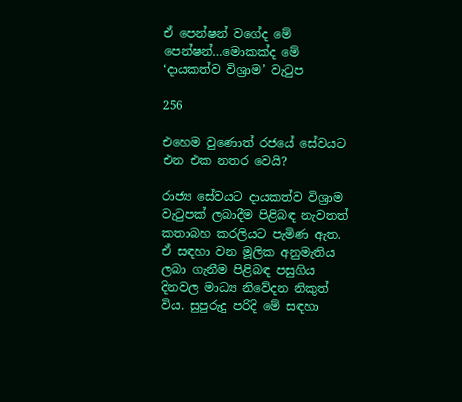ඒ පෙන්ෂන් වගේද මේ පෙන්ෂන්…මොකක්ද මේ ‘දායකත්ව විශ්‍රාම’ වැටුප

256

එහෙම වුණොත් රජයේ සේවයට එන එක නතර වෙයි?

රාජ්‍ය සේවයට දායකත්ව විශ්‍රාම වැටුපක් ලබාදීම පිළිබඳ නැවතත් කතාබහ කරලියට පැමිණ ඇත. ඒ සඳහා වන මූලික අනුමැතිය ලබා ගැනීම පිළිබඳ පසුගිය දිනවල මාධ්‍ය නිවේදන නිකුත් විය. සුපුරුදු පරිදි මේ සඳහා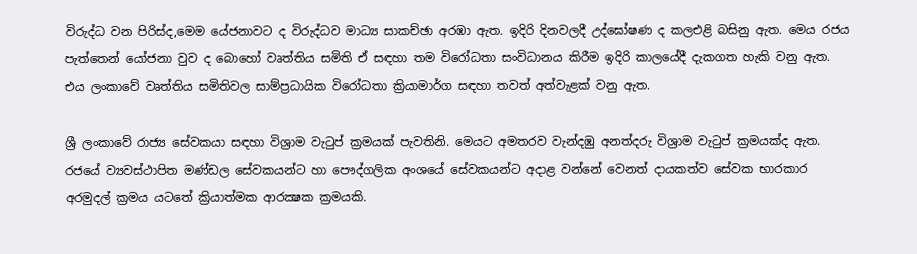විරුද්ධ වන පිරිස්ද,මෙම යේජනාවට ද විරුද්ධව මාධ්‍ය සාකච්ඡා අරඹා ඇත. ඉදිරි දිනවලදී උද්ඝෝෂණ ද කලඑළි බසිනු ඇත. මෙය රජය පැත්තෙන් යෝජනා වුව ද බොහෝ වෘත්තිය සමිති ඒ සඳහා තම විරෝධතා සංවිධානය කිරීම ඉදිරි කාලයේදී දැකගත හැකි වනු ඇත. එය ලංකාවේ වෘත්තිය සමිතිවල සාම්ප්‍රධායික විරෝධතා ක්‍රියාමාර්ග සඳහා තවත් අත්වැළක් වනු ඇත.

ශ්‍රී ලංකාවේ රාජ්‍ය සේවකයා සඳහා විශ්‍රාම වැටුප් ක්‍රමයක් පැවතිනි. මෙයට අමතරව වැන්දඹු අනත්දරු විශ්‍රාම වැටුප් ක්‍රමයක්ද ඇත. රජයේ ව්‍යවස්ථාපිත මණ්ඩල සේවකයන්ට හා පෞද්ගලික අංශයේ සේවකයන්ට අදාළ වන්නේ වෙනත් දායකත්ව සේවක භාරකාර අරමුදල් ක්‍රමය යටතේ ක්‍රියාත්මක ආරක්‍ෂක ක්‍රමයකි.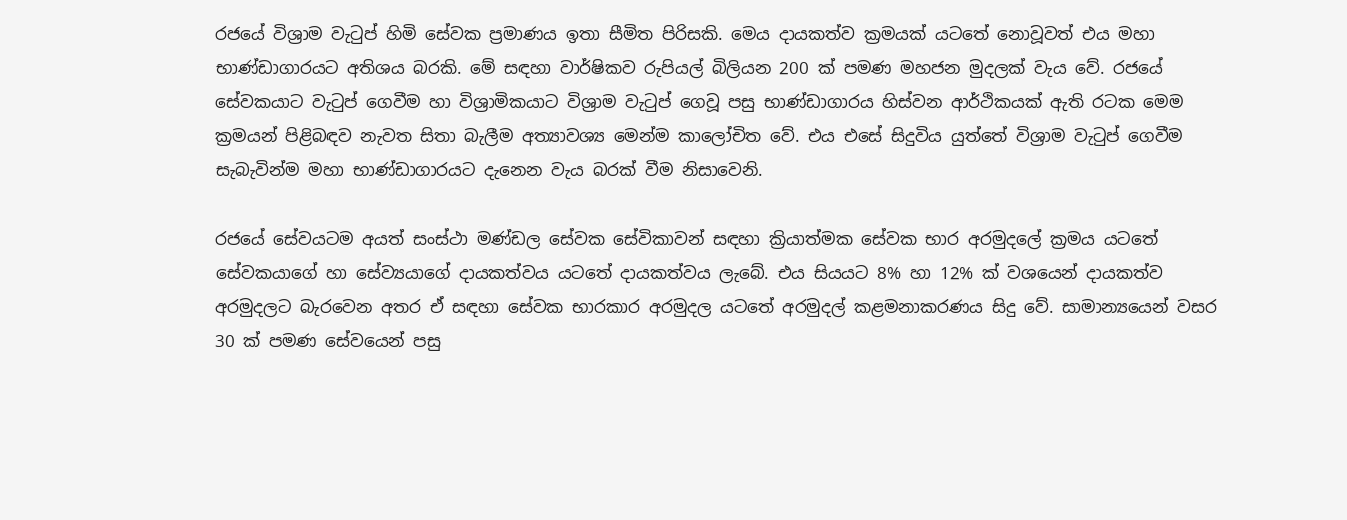රජයේ විශ්‍රාම වැටුප් හිමි සේවක ප්‍රමාණය ඉතා සීමිත පිරිසකි. මෙය දායකත්ව ක්‍රමයක් යටතේ නොවූවත් එය මහා භාණ්ඩාගාරයට අතිශය බරකි. මේ සඳහා වාර්ෂිකව රුපියල් බිලියන 200 ක් පමණ මහජන මුදලක් වැය වේ. රජයේ සේවකයාට වැටුප් ගෙවීම හා විශ්‍රාමිකයාට විශ්‍රාම වැටුප් ගෙවූ පසු භාණ්ඩාගාරය හිස්වන ආර්ථිකයක් ඇති රටක මෙම ක්‍රමයන් පිළිබඳව නැවත සිතා බැලීම අත්‍යාවශ්‍ය මෙන්ම කාලෝචිත වේ. එය එසේ සිදුවිය යුත්තේ විශ්‍රාම වැටුප් ගෙවීම සැබැවින්ම මහා භාණ්ඩාගාරයට දැනෙන වැය බරක් වීම නිසාවෙනි.

රජයේ සේවයටම අයත් සංස්ථා මණ්ඩල සේවක සේවිකාවන් සඳහා ක්‍රියාත්මක සේවක භාර අරමුදලේ ක්‍රමය යටතේ සේවකයාගේ හා සේව්‍යයාගේ දායකත්වය යටතේ දායකත්වය ලැබේ. එය සියයට 8% හා 12% ක් වශයෙන් දායකත්ව අරමුදලට බැරවෙන අතර ඒ සඳහා සේවක භාරකාර අරමුදල යටතේ අරමුදල් කළමනාකරණය සිදු වේ. සාමාන්‍යයෙන් වසර 30 ක් පමණ සේවයෙන් පසු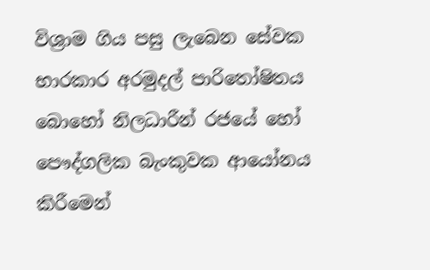විශ්‍රාම ගිය පසු ලැබෙන සේවක භාරකාර අරමුදල් පාරිතෝෂිතය බොහෝ නිලධාරීන් රජයේ හෝ පෞද්ගලික බැංකුවක ආයෝනය කිරීමෙන්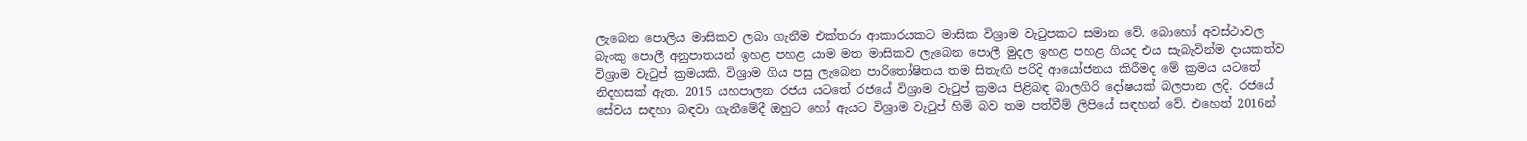ලැබෙන පොලිය මාසිකව ලබා ගැනීම එක්තරා ආකාරයකට මාසික විශ්‍රාම වැටුපකට සමාන වේ. බොහෝ අවස්ථාවල බැංකු පොලී අනුපාතයන් ඉහළ පහළ යාම මත මාසිකව ලැබෙන පොලී මුදල ඉහළ පහළ ගියද එය සැබැවින්ම දායකත්ව විශ්‍රාම වැටුප් ක්‍රමයකි. විශ්‍රාම ගිය පසු ලැබෙන පාරිතෝෂිතය තම සිතැඟි පරිදි ආයෝජනය කිරීමද මේ ක්‍රමය යටතේ නිදහසක් ඇත. 2015 යහපාලන රජය යටතේ රජයේ විශ්‍රාම වැටුප් ක්‍රමය පිළිබඳ බාලගිරි දෝෂයක් බලපාන ලදි. රජයේ සේවය සඳහා බඳවා ගැනීමේදී ඔහුට හෝ ඇයට විශ්‍රාම වැටුප් හිමි බව තම පත්වීම් ලිපියේ සඳහන් වේ. එහෙත් 2016න්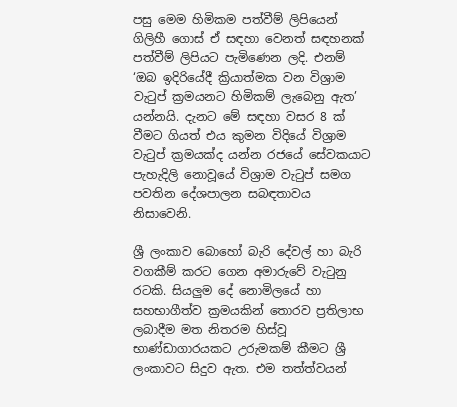පසු මෙම හිමිකම පත්වීම් ලිපියෙන් ගිලිහී ගොස් ඒ සඳහා වෙනත් සඳහනක් පත්වීම් ලිපියට පැමිණෙන ලදි. එනම් ‘ඔබ ඉදිරියේදී ක්‍රියාත්මක වන විශ්‍රාම වැටුප් ක්‍රමයනට හිමිකම් ලැබෙනු ඇත’ යන්නයි. දැනට මේ සඳහා වසර 8 ක් වීමට ගියත් එය කුමන විදියේ විශ්‍රාම වැටුප් ක්‍රමයක්ද යන්න රජයේ සේවකයාට පැහැදිලි නොවූයේ විශ්‍රාම වැටුප් සමග පවතින දේශපාලන සබඳතාවය නිසාවෙනි.

ශ්‍රී ලංකාව බොහෝ බැරි දේවල් හා බැරි වගකීම් කරට ගෙන අමාරුවේ වැටුනු රටකි. සියලුම දේ නොමිලයේ හා සහභාගීත්ව ක්‍රමයකින් තොරව ප්‍රතිලාභ ලබාදීම මත නිතරම හිස්වූ භාණ්ඩාගාරයකට උරුමකම් කීමට ශ්‍රී ලංකාවට සිදුව ඇත. එම තත්ත්වයන්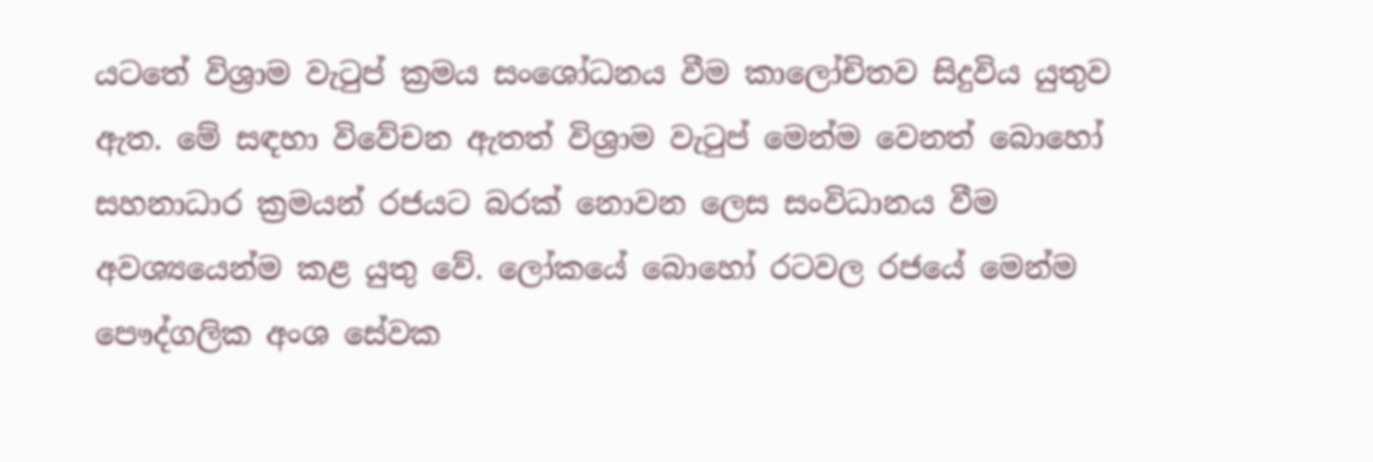යටතේ විශ්‍රාම වැටුප් ක්‍රමය සංශෝධනය වීම කාලෝචිතව සිදුවිය යුතුව ඇත. මේ සඳහා විවේචන ඇතත් විශ්‍රාම වැටුප් මෙන්ම වෙනත් බොහෝ සහනාධාර ක්‍රමයන් රජයට බරක් නොවන ලෙස සංවිධානය වීම අවශ්‍යයෙන්ම කළ යුතු වේ. ලෝකයේ බොහෝ රටවල රජයේ මෙන්ම පෞද්ගලික අංශ සේවක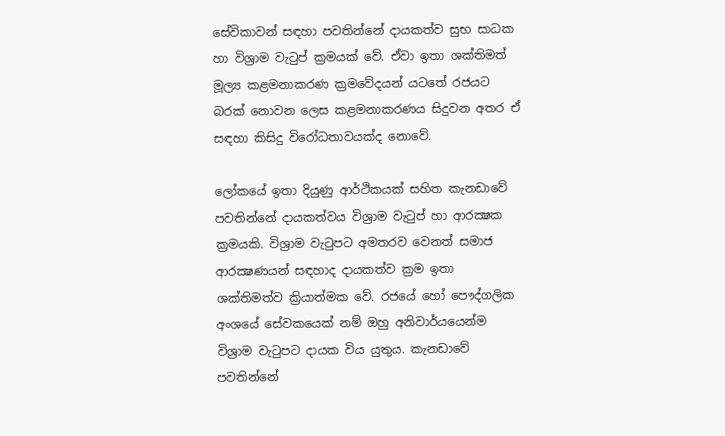සේවිකාවන් සඳහා පවතින්නේ දායකත්ව සුභ සාධක හා විශ්‍රාම වැටුප් ක්‍රමයක් වේ. ඒවා ඉතා ශක්තිමත් මූල්‍ය කළමනාකරණ ක්‍රමවේදයන් යටතේ රජයට බරක් නොවන ලෙස කළමනාකරණය සිදුවන අතර ඒ සඳහා කිසිදු විරෝධතාවයක්ද නොවේ.

ලෝකයේ ඉතා දියුණු ආර්ථිකයක් සහිත කැනඩාවේ පවතින්නේ දායකත්වය විශ්‍රාම වැටුප් හා ආරක්‍ෂක ක්‍රමයකි. විශ්‍රාම වැටුපට අමතරව වෙනත් සමාජ ආරක්‍ෂණයන් සඳහාද දායකත්ව ක්‍රම ඉතා ශක්තිමත්ව ක්‍රියාත්මක වේ. රජයේ හෝ පෞද්ගලික අංශයේ සේවකයෙක් නම් ඔහු අනිවාර්යයෙන්ම විශ්‍රාම වැටුපට දායක විය යුතුය. කැනඩාවේ පවතින්නේ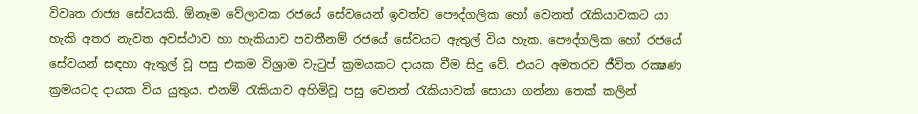විවෘත රාජ්‍ය සේවයකි. ඕනෑම වේලාවක රජයේ සේවයෙන් ඉවත්ව පෞද්ගලික හෝ වෙනත් රැකියාවකට යා හැකි අතර නැවත අවස්ථාව හා හැකියාව පවතීනම් රජයේ සේවයට ඇතුල් විය හැක. පෞද්ගලික හෝ රජයේ සේවයන් සඳහා ඇතුල් වූ පසු එකම විශ්‍රාම වැටුප් ක්‍රමයකට දායක වීම සිදු වේ. එයට අමතරව ජීවිත රක්‍ෂණ ක්‍රමයටද දායක විය යුතුය. එනම් රැකියාව අහිමිවූ පසු වෙනත් රැකියාවක් සොයා ගන්නා තෙක් කලින්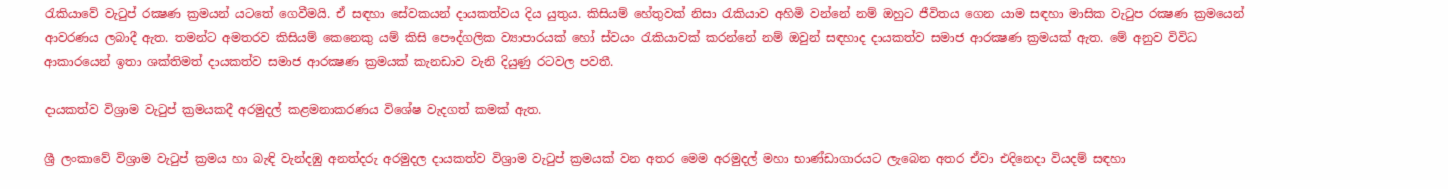රැකියාවේ වැටුප් රක්‍ෂණ ක්‍රමයන් යටතේ ගෙවීමයි. ඒ සඳහා සේවකයන් දායකත්වය දිය යුතුය. කිසියම් හේතුවක් නිසා රැකියාව අහිමි වන්නේ නම් ඔහුට ජීවිතය ගෙන යාම සඳහා මාසික වැටුප රක්‍ෂණ ක්‍රමයෙන් ආවරණය ලබාදී ඇත. තමන්ට අමතරව කිසියම් කෙනෙකු යම් කිසි පෞද්ගලික ව්‍යාපාරයක් හෝ ස්වයං රැකියාවක් කරන්නේ නම් ඔවුන් සඳහාද දායකත්ව සමාජ ආරක්‍ෂණ ක්‍රමයක් ඇත. මේ අනුව විවිධ ආකාරයෙන් ඉතා ශක්තිමත් දායකත්ව සමාජ ආරක්‍ෂණ ක්‍රමයක් කැනඩාව වැනි දියුණු රටවල පවතී.

දායකත්ව විශ්‍රාම වැටුප් ක්‍රමයකදී අරමුදල් කළමනාකරණය විශේෂ වැදගත් කමක් ඇත.

ශ්‍රී ලංකාවේ විශ්‍රාම වැටුප් ක්‍රමය හා බැඳි වැන්දඹු අනත්දරු අරමුදල දායකත්ව විශ්‍රාම වැටුප් ක්‍රමයක් වන අතර මෙම අරමුදල් මහා භාණ්ඩාගාරයට ලැබෙන අතර ඒවා එදිනෙදා වියදම් සඳහා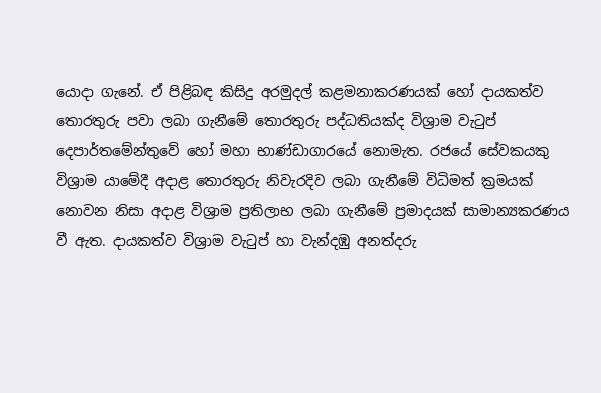යොදා ගැනේ. ඒ පිළිබඳ කිසිදු අරමුදල් කළමනාකරණයක් හෝ දායකත්ව තොරතුරු පවා ලබා ගැනීමේ තොරතුරු පද්ධතියක්ද විශ්‍රාම වැටුප් දෙපාර්තමේන්තුවේ හෝ මහා භාණ්ඩාගාරයේ නොමැත. රජයේ සේවකයකු විශ්‍රාම යාමේදී අදාළ තොරතුරු නිවැරදිව ලබා ගැනීමේ විධිමත් ක්‍රමයක් නොවන නිසා අදාළ විශ්‍රාම ප්‍රතිලාභ ලබා ගැනීමේ ප්‍රමාදයක් සාමාන්‍යකරණය වී ඇත. දායකත්ව විශ්‍රාම වැටුප් හා වැන්දඹු අනත්දරු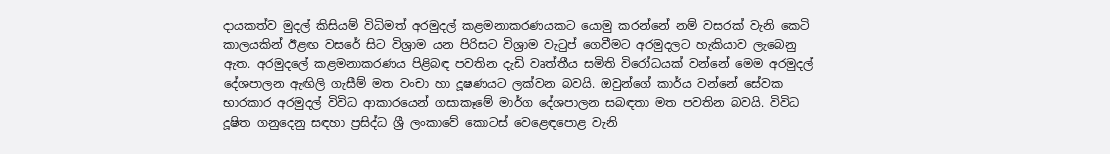දායකත්ව මුදල් කිසියම් විධිමත් අරමුදල් කළමනාකරණයකට යොමු කරන්නේ නම් වසරක් වැනි කෙටි කාලයකින් ඊළඟ වසරේ සිට විශ්‍රාම යන පිරිසට විශ්‍රාම වැටුප් ගෙවීමට අරමුදලට හැකියාව ලැබෙනු ඇත. අරමුදලේ කළමනාකරණය පිළිබඳ පවතින දැඩි වෘත්තීය සමිති විරෝධයක් වන්නේ මෙම අරමුදල් දේශපාලන ඇඟිලි ගැසීම් මත වංචා හා දූෂණයට ලක්වන බවයි. ඔවුන්ගේ කාර්ය වන්නේ සේවක භාරකාර අරමුදල් විවිධ ආකාරයෙන් ගසාකෑමේ මාර්ග දේශපාලන සබඳතා මත පවතින බවයි. විවිධ දූෂිත ගනුදෙනු සඳහා ප්‍රසිද්ධ ශ්‍රී ලංකාවේ කොටස් වෙළෙඳපොළ වැනි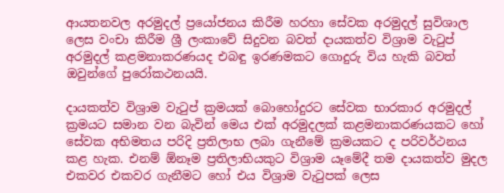ආයතනවල අරමුදල් ප්‍රයෝජනය කිරීම හරහා සේවක අරමුදල් සුවිශාල ලෙස වංචා කිරීම ශ්‍රී ලංකාවේ සිදුවන බවත් දායකත්ව විශ්‍රාම වැටුප් අරමුදල් කළමනාකරණයද එබඳු ඉරණමකට ගොදුරු විය හැකි බවත් ඔවුන්ගේ පුරෝකථනයයි.

දායකත්ව විශ්‍රාම වැටුප් ක්‍රමයක් බොහෝදුරට සේවක භාරකාර අරමුදල් ක්‍රමයට සමාන වන බැවින් මෙය එක් අරමුදලක් කළමනාකරණයකට හෝ සේවක අභිමතය පරිදි ප්‍රතිලාභ ලබා ගැනීමේ ක්‍රමයකට ද පරිවර්ථනය කළ හැක. එනම් ඕනෑම ප්‍රතිලාභියකුට විශ්‍රාම යෑමේදී තම දායකත්ව මුදල එකවර එකවර ගැනීමට හෝ එය විශ්‍රාම වැටුපක් ලෙස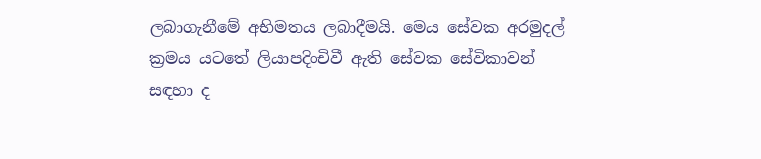ලබාගැනීමේ අභිමතය ලබාදීමයි. මෙය සේවක අරමුදල් ක්‍රමය යටතේ ලියාපදිංචිවී ඇති සේවක සේවිකාවන් සඳහා ද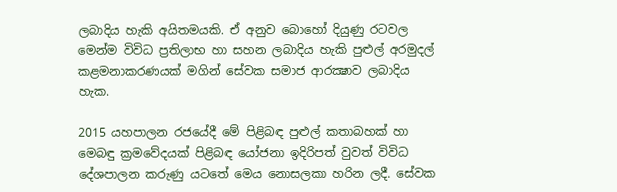ලබාදිය හැකි අයිතමයකි. ඒ අනුව බොහෝ දියුණු රටවල මෙන්ම විවිධ ප්‍රතිලාභ හා සහන ලබාදිය හැකි පුළුල් අරමුදල් කළමනාකරණයක් මගින් සේවක සමාජ ආරක්‍ෂාව ලබාදිය හැක.

2015 යහපාලන රජයේදී මේ පිළිබඳ පුළුල් කතාබහක් හා මෙබඳු ක්‍රමවේදයක් පිළිබඳ යෝජනා ඉදිරිපත් වුවත් විවිධ දේශපාලන කරුණු යටතේ මෙය නොසලකා හරින ලදී. සේවක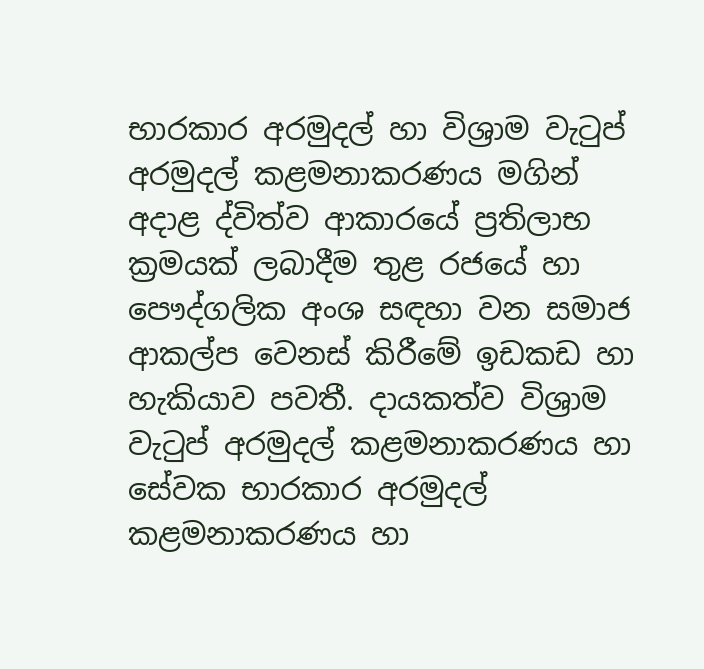භාරකාර අරමුදල් හා විශ්‍රාම වැටුප් අරමුදල් කළමනාකරණය මගින් අදාළ ද්විත්ව ආකාරයේ ප්‍රතිලාභ ක්‍රමයක් ලබාදීම තුළ රජයේ හා පෞද්ගලික අංශ සඳහා වන සමාජ ආකල්ප වෙනස් කිරීමේ ඉඩකඩ හා හැකියාව පවතී. දායකත්ව විශ්‍රාම වැටුප් අරමුදල් කළමනාකරණය හා සේවක භාරකාර අරමුදල් කළමනාකරණය හා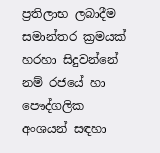ප්‍රතිලාභ ලබාදීම සමාන්තර ක්‍රමයක් හරහා සිදුවන්නේ නම් රජයේ හා පෞද්ගලික අංශයන් සඳහා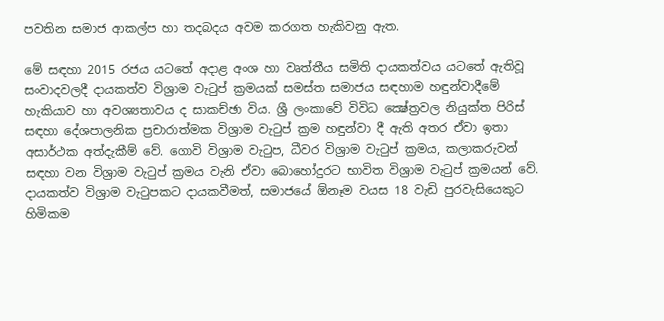පවතින සමාජ ආකල්ප හා තදබදය අවම කරගත හැකිවනු ඇත.

මේ සඳහා 2015 රජය යටතේ අදාළ අංශ හා වෘත්තීය සමිති දායකත්වය යටතේ ඇතිවූ සංවාදවලදී දායකත්ව විශ්‍රාම වැටුප් ක්‍රමයක් සමස්ත සමාජය සඳහාම හඳුන්වාදීමේ හැකියාව හා අවශ්‍යතාවය ද සාකච්ඡා විය. ශ්‍රී ලංකාවේ විවිධ ක්‍ෂේත්‍රවල නියුක්ත පිරිස් සඳහා දේශපාලනික ප්‍රචාරාත්මක විශ්‍රාම වැටුප් ක්‍රම හඳුන්වා දී ඇති අතර ඒවා ඉතා අසාර්ථක අත්දැකීම් වේ. ගොවි විශ්‍රාම වැටුප, ධීවර විශ්‍රාම වැටුප් ක්‍රමය, කලාකරුවන් සඳහා වන විශ්‍රාම වැටුප් ක්‍රමය වැනි ඒවා බොහෝදුරට භාවිත විශ්‍රාම වැටුප් ක්‍රමයන් වේ. දායකත්ව විශ්‍රාම වැටුපකට දායකවීමත්, සමාජයේ ඕනෑම වයස 18 වැඩි පුරවැසියෙකුට හිමිකම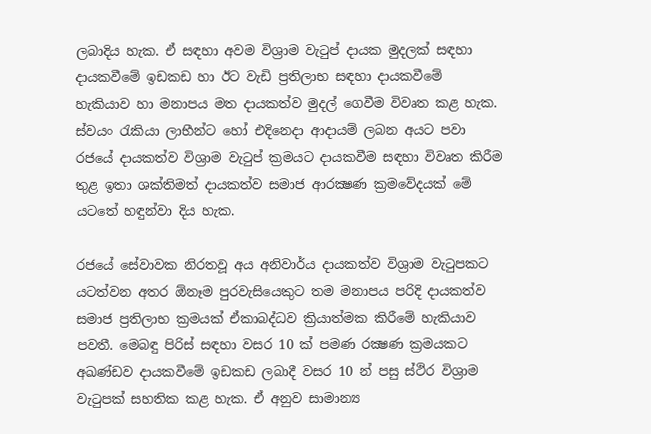ලබාදිය හැක. ඒ සඳහා අවම විශ්‍රාම වැටුප් දායක මුදලක් සඳහා දායකවීමේ ඉඩකඩ හා ඊට වැඩි ප්‍රතිලාභ සඳහා දායකවීමේ හැකියාව හා මනාපය මත දායකත්ව මුදල් ගෙවීම විවෘත කළ හැක. ස්වයං රැකියා ලාභීන්ට හෝ එදිනෙදා ආදායම් ලබන අයට පවා රජයේ දායකත්ව විශ්‍රාම වැටුප් ක්‍රමයට දායකවීම සඳහා විවෘත කිරීම තුළ ඉතා ශක්තිමත් දායකත්ව සමාජ ආරක්‍ෂණ ක්‍රමවේදයක් මේ යටතේ හඳුන්වා දිය හැක.

රජයේ සේවාවක නිරතවූ අය අනිවාර්ය දායකත්ව විශ්‍රාම වැටුපකට යටත්වන අතර ඕනෑම පුරවැසියෙකුට තම මනාපය පරිදි දායකත්ව සමාජ ප්‍රතිලාභ ක්‍රමයක් ඒකාබද්ධව ක්‍රියාත්මක කිරීමේ හැකියාව පවතී. මෙබඳු පිරිස් සඳහා වසර 10 ක් පමණ රක්‍ෂණ ක්‍රමයකට අඛණ්ඩව දායකවීමේ ඉඩකඩ ලබාදී වසර 10 න් පසු ස්ථිර විශ්‍රාම වැටුපක් සහතික කළ හැක. ඒ අනුව සාමාන්‍ය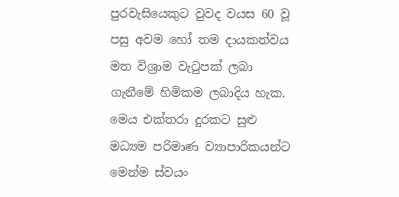පුරවැසියෙකුට වුවද වයස 60 වූ පසු අවම හෝ තම දායකත්වය මත විශ්‍රාම වැටුපක් ලබා ගැනීමේ හිමිකම ලබාදිය හැක. මෙය එක්තරා දුරකට සුළු මධ්‍යම පරිමාණ ව්‍යාපාරිකයන්ට මෙන්ම ස්වයං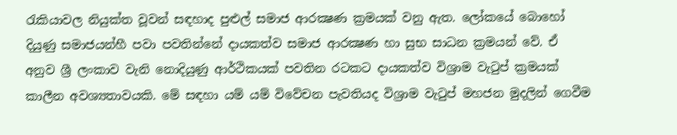රැකියාවල නියුක්ත වූවන් සඳහාද පුළුල් සමාජ ආරක්‍ෂණ ක්‍රමයක් වනු ඇත. ලෝකයේ බොහෝ දියුණු සමාජයන්හී පවා පවතින්නේ දායකත්ව සමාජ ආරක්‍ෂණ හා සුභ සාධන ක්‍රමයන් වේ. ඒ අනුව ශ්‍රී ලංකාව වැනි නොදියුණු ආර්ථිකයක් පවතින රටකට දායකත්ව විශ්‍රාම වැටුප් ක්‍රමයක් කාලීන අවශ්‍යතාවයකි. මේ සඳහා යම් යම් විවේචන පැවතියද විශ්‍රාම වැටුප් මහජන මුදලින් ගෙවීම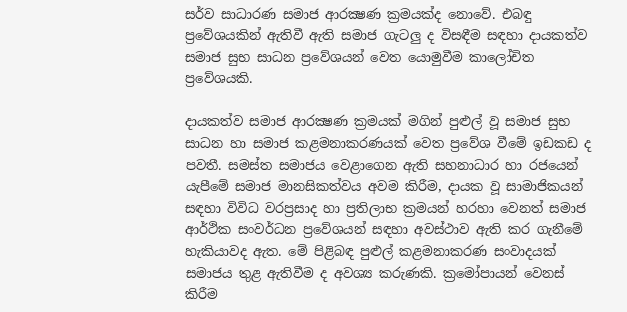සර්ව සාධාරණ සමාජ ආරක්‍ෂණ ක්‍රමයක්ද නොවේ. එබඳු ප්‍රවේශයකින් ඇතිවී ඇති සමාජ ගැටලු ද විසඳීම සඳහා දායකත්ව සමාජ සුභ සාධන ප්‍රවේශයන් වෙත යොමුවීම කාලෝචිත ප්‍රවේශයකි.

දායකත්ව සමාජ ආරක්‍ෂණ ක්‍රමයක් මගින් පුළුල් වූ සමාජ සුභ සාධන හා සමාජ කළමනාකරණයක් වෙත ප්‍රවේශ වීමේ ඉඩකඩ ද පවතී. සමස්ත සමාජය වෙළාගෙන ඇති සහනාධාර හා රජයෙන් යැපීමේ සමාජ මානසිකත්වය අවම කිරීම, දායක වූ සාමාජිකයන් සඳහා විවිධ වරප්‍රසාද හා ප්‍රතිලාභ ක්‍රමයන් හරහා වෙනත් සමාජ ආර්ථික සංවර්ධන ප්‍රවේශයන් සඳහා අවස්ථාව ඇති කර ගැනීමේ හැකියාවද ඇත. මේ පිළිබඳ පුළුල් කළමනාකරණ සංවාදයක් සමාජය තුළ ඇතිවීම ද අවශ්‍ය කරුණකි. ක්‍රමෝපායන් වෙනස් කිරීම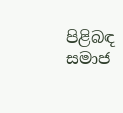පිළිබඳ සමාජ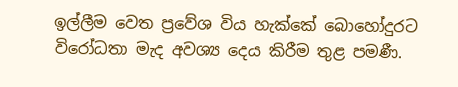ඉල්ලීම වෙත ප්‍රවේශ විය හැක්කේ බොහෝදුරට විරෝධතා මැද අවශ්‍ය දෙය කිරීම තුළ පමණී.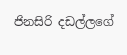ජිනසිරි දඩල්ලගේ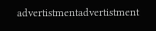advertistmentadvertistment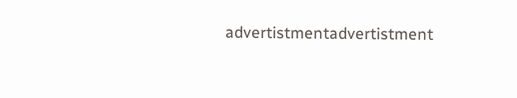advertistmentadvertistment